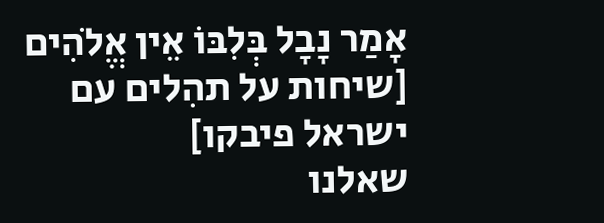אָמַר נָבָל בְּלִבּוֹ אֵין אֱלֹהִים [שיחות על תהִלים עם ישראל פיבקו]
שאלנו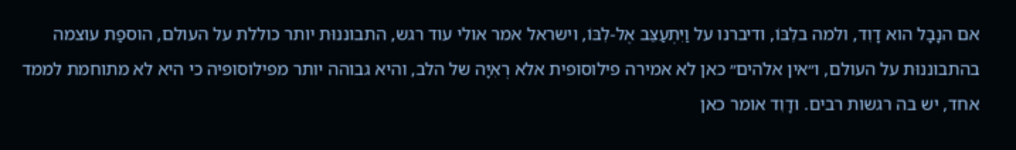אם הנָבָל הוא דָוִד, ולמה בלִבּוֹ, ודיברנו על וַיִּתְעַצֵּב אֶל-לִבּוֹ, וישראל אמר אולי עוד רגש, התבוננוּת יותר כוללת על העולם, הוספַת עוצמה בהתבוננוּת על העולם, ו״אין אלֹהים״ כאן לא אמירה פילוסופית אלא רְאִיָּה של הלב, והיא גבוהה יותר מפילוסופיה כי היא לא מתוחמת לממד אחד, יש בה רגשות רבים. ודָוִד אומר כאן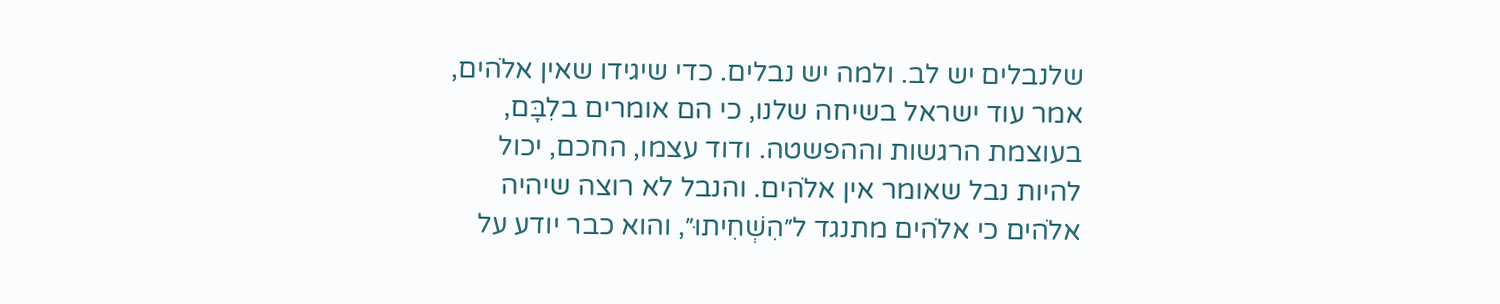שלנבלים יש לב. ולמה יש נבלים. כדי שיגידו שאין אלֹהים, אמר עוד ישראל בשיחה שלנו, כי הם אומרים בלִבָּם, בעוצמת הרגשות וההפשטה. ודוד עצמו, החכם, יכול להיות נבל שאומר אין אלֹהים. והנבל לא רוצה שיהיה אלֹהים כי אלֹהים מתנגד ל״הִשְׁחִיתוּ״, והוא כבר יודע על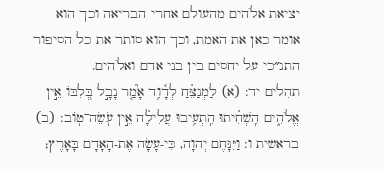יציאת אלֹהים מהעולם אחרי הבריאה וכך הוא אומר כאן את האמת, וכך הוא סותר את כל הסיפור התנ״כי על יחסים בין בני אדם ואלֹהים.
תהִלים יד: (א) לַמְנַצֵּ֗חַ לְדָ֫וִ֥ד אָ֮מַ֤ר נָבָ֣ל בְּ֭לִבּוֹ אֵ֣ין אֱלֹהִ֑ים הִֽשְׁחִ֗יתוּ הִֽתְעִ֥יבוּ עֲלִילָ֗ה אֵ֣ין עֹֽשֵׂה־טֽוֹב: (ב)
בראשית ו: וַיִּנָּחֶם יְהוָה, כִּי-עָשָׂה אֶת-הָאָדָם בָּאָרֶץ;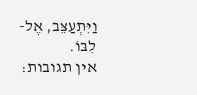וַיִּתְעַצֵּב, אֶל-לִבּוֹ.
אין תגובות: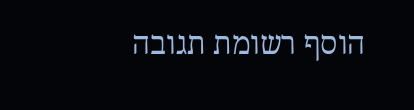הוסף רשומת תגובה